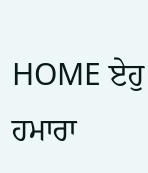HOME ਏਹੁ ਹਮਾਰਾ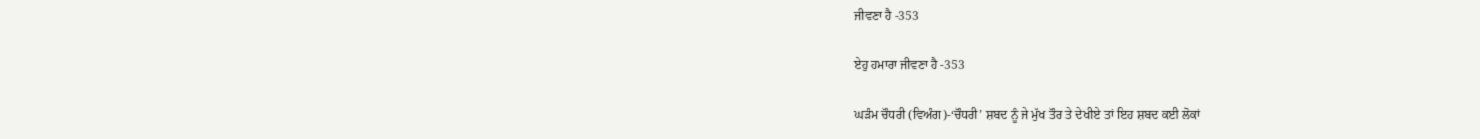ਜੀਵਣਾ ਹੈ -353

ਏਹੁ ਹਮਾਰਾ ਜੀਵਣਾ ਹੈ -353

ਘੜੰਮ ਚੌਧਰੀ (ਵਿਅੰਗ)-‘ਚੌਧਰੀ’ ਸ਼ਬਦ ਨੂੰ ਜੇ ਮੁੱਖ ਤੌਰ ਤੇ ਦੇਖੀਏ ਤਾਂ ਇਹ ਸ਼ਬਦ ਕਈ ਲੋਕਾਂ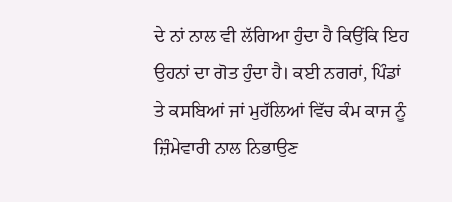ਦੇ ਨਾਂ ਨਾਲ ਵੀ ਲੱਗਿਆ ਹੁੰਦਾ ਹੈ ਕਿਉਂਕਿ ਇਹ ਉਹਨਾਂ ਦਾ ਗੋਤ ਹੁੰਦਾ ਹੈ। ਕਈ ਨਗਰਾਂ, ਪਿੰਡਾਂ ਤੇ ਕਸਬਿਆਂ ਜਾਂ ਮੁਹੱਲਿਆਂ ਵਿੱਚ ਕੰਮ ਕਾਜ ਨੂੰ ਜ਼ਿੰਮੇਵਾਰੀ ਨਾਲ ਨਿਭਾਉਣ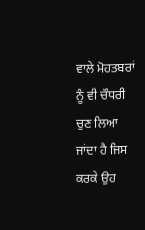ਵਾਲੇ ਮੋਹਤਬਰਾਂ ਨੂੰ ਵੀ ਚੌਧਰੀ ਚੁਣ ਲਿਆ ਜਾਂਦਾ ਹੈ ਜਿਸ ਕਰਕੇ ਉਹ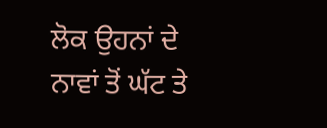ਲੋਕ ਉਹਨਾਂ ਦੇ ਨਾਵਾਂ ਤੋਂ ਘੱਟ ਤੇ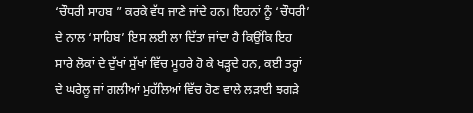‘ਚੌਧਰੀ ਸਾਹਬ ” ਕਰਕੇ ਵੱਧ ਜਾਣੇ ਜਾਂਦੇ ਹਨ। ਇਹਨਾਂ ਨੂੰ ‘ਚੌਧਰੀ’ ਦੇ ਨਾਲ ‘ਸਾਹਿਬ’ ਇਸ ਲਈ ਲਾ ਦਿੱਤਾ ਜਾਂਦਾ ਹੈ ਕਿਉਂਕਿ ਇਹ ਸਾਰੇ ਲੋਕਾਂ ਦੇ ਦੁੱਖਾਂ ਸੁੱਖਾਂ ਵਿੱਚ ਮੂਹਰੇ ਹੋ ਕੇ ਖੜ੍ਹਦੇ ਹਨ, ਕਈ ਤਰ੍ਹਾਂ ਦੇ ਘਰੇਲੂ ਜਾਂ ਗਲੀਆਂ ਮੁਹੱਲਿਆਂ ਵਿੱਚ ਹੋਣ ਵਾਲੇ ਲੜਾਈ ਝਗੜੇ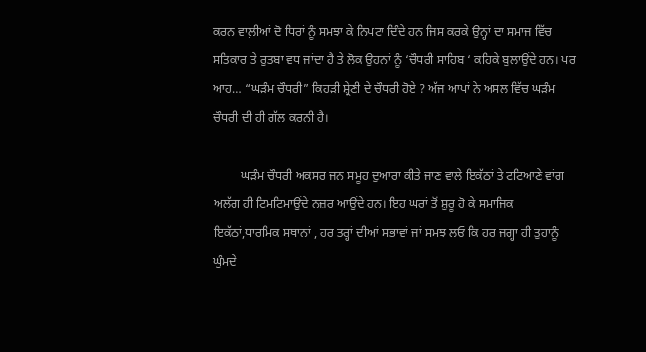ਕਰਨ ਵਾਲ਼ੀਆਂ ਦੋ ਧਿਰਾਂ ਨੂੰ ਸਮਝਾ ਕੇ ਨਿਪਟਾ ਦਿੰਦੇ ਹਨ ਜਿਸ ਕਰਕੇ ਉਨ੍ਹਾਂ ਦਾ ਸਮਾਜ ਵਿੱਚ ਸਤਿਕਾਰ ਤੇ ਰੁਤਬਾ ਵਧ ਜਾਂਦਾ ਹੈ ਤੇ ਲੋਕ ਉਹਨਾਂ ਨੂੰ ‘ਚੌਧਰੀ ਸਾਹਿਬ ‘ ਕਹਿਕੇ ਬੁਲਾਉਂਦੇ ਹਨ। ਪਰ ਆਹ… “ਘੜੰਮ ਚੌਧਰੀ” ਕਿਹੜੀ ਸ਼੍ਰੇਣੀ ਦੇ ਚੌਧਰੀ ਹੋਏ ? ਅੱਜ ਆਪਾਂ ਨੇ ਅਸਲ ਵਿੱਚ ਘੜੰਮ ਚੌਧਰੀ ਦੀ ਹੀ ਗੱਲ ਕਰਨੀ ਹੈ।

         ਘੜੰਮ ਚੌਧਰੀ ਅਕਸਰ ਜਨ ਸਮੂਹ ਦੁਆਰਾ ਕੀਤੇ ਜਾਣ ਵਾਲੇ ਇਕੱਠਾਂ ਤੇ ਟਟਿਆਣੇ ਵਾਂਗ ਅਲੱਗ ਹੀ ਟਿਮਟਿਮਾਉਂਦੇ ਨਜ਼ਰ ਆਉਂਦੇ ਹਨ। ਇਹ ਘਰਾਂ ਤੋਂ ਸ਼ੁਰੂ ਹੋ ਕੇ ਸਮਾਜਿਕ ਇਕੱਠਾਂ,ਧਾਰਮਿਕ ਸਥਾਨਾਂ , ਹਰ ਤਰ੍ਹਾਂ ਦੀਆਂ ਸਭਾਵਾਂ ਜਾਂ ਸਮਝ ਲਓ ਕਿ ਹਰ ਜਗ੍ਹਾ ਹੀ ਤੁਹਾਨੂੰ ਘੁੰਮਦੇ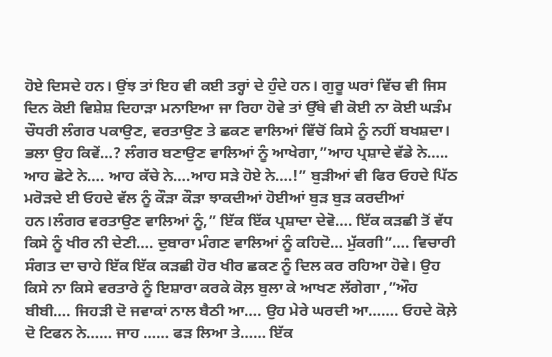ਹੋਏ ਦਿਸਦੇ ਹਨ। ਉਂਝ ਤਾਂ ਇਹ ਵੀ ਕਈ ਤਰ੍ਹਾਂ ਦੇ ਹੁੰਦੇ ਹਨ। ਗੁਰੂ ਘਰਾਂ ਵਿੱਚ ਵੀ ਜਿਸ ਦਿਨ ਕੋਈ ਵਿਸ਼ੇਸ਼ ਦਿਹਾੜਾ ਮਨਾਇਆ ਜਾ ਰਿਹਾ ਹੋਵੇ ਤਾਂ ਉੱਥੇ ਵੀ ਕੋਈ ਨਾ ਕੋਈ ਘੜੰਮ ਚੌਧਰੀ ਲੰਗਰ ਪਕਾਉਣ, ਵਰਤਾਉਣ ਤੇ ਛਕਣ ਵਾਲਿਆਂ ਵਿੱਚੋਂ ਕਿਸੇ ਨੂੰ ਨਹੀਂ ਬਖਸ਼ਦਾ। ਭਲਾ ਉਹ ਕਿਵੇਂ…? ਲੰਗਰ ਬਣਾਉਣ ਵਾਲਿਆਂ ਨੂੰ ਆਖੇਗਾ,”ਆਹ ਪ੍ਰਸ਼ਾਦੇ ਵੱਡੇ ਨੇ….. ਆਹ ਛੋਟੇ ਨੇ…. ਆਹ ਕੱਚੇ ਨੇ….ਆਹ ਸੜੇ ਹੋਏ ਨੇ….!” ਬੁੜੀਆਂ ਵੀ ਫਿਰ ਓਹਦੇ ਪਿੱਠ ਮਰੋੜਦੇ ਈ ਓਹਦੇ ਵੱਲ ਨੂੰ ਕੌੜਾ ਕੌੜਾ ਝਾਕਦੀਆਂ ਹੋਈਆਂ ਬੁੜ ਬੁੜ ਕਰਦੀਆਂ ਹਨ।ਲੰਗਰ ਵਰਤਾਉਣ ਵਾਲਿਆਂ ਨੂੰ,” ਇੱਕ ਇੱਕ ਪ੍ਰਸ਼ਾਦਾ ਦੇਵੋ…. ਇੱਕ ਕੜਛੀ ਤੋਂ ਵੱਧ ਕਿਸੇ ਨੂੰ ਖੀਰ ਨੀ ਦੇਣੀ…. ਦੁਬਾਰਾ ਮੰਗਣ ਵਾਲਿਆਂ ਨੂੰ ਕਹਿਦੋ… ਮੁੱਕਗੀ”…. ਵਿਚਾਰੀ ਸੰਗਤ ਦਾ ਚਾਹੇ ਇੱਕ ਇੱਕ ਕੜਛੀ ਹੋਰ ਖੀਰ ਛਕਣ ਨੂੰ ਦਿਲ ਕਰ ਰਹਿਆ ਹੋਵੇ। ਉਹ  ਕਿਸੇ ਨਾ ਕਿਸੇ ਵਰਤਾਰੇ ਨੂੰ ਇਸ਼ਾਰਾ ਕਰਕੇ ਕੋਲ਼ ਬੁਲਾ ਕੇ ਆਖਣ ਲੱਗੇਗਾ ,”ਔਹ ਬੀਬੀ…. ਜਿਹੜੀ ਦੋ ਜਵਾਕਾਂ ਨਾਲ ਬੈਠੀ ਆ…. ਉਹ ਮੇਰੇ ਘਰਦੀ ਆ……. ਓਹਦੇ ਕੋਲ਼ੇ ਦੋ ਟਿਫਨ ਨੇ…… ਜਾਹ …… ਫੜ ਲਿਆ ਤੇ…… ਇੱਕ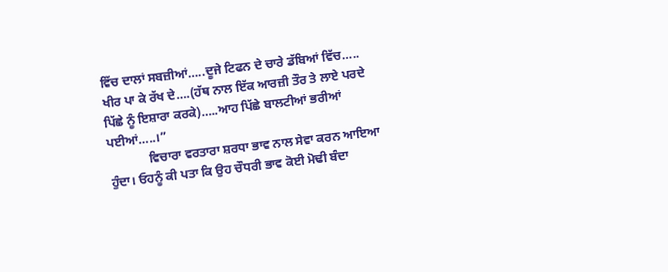ਵਿੱਚ ਦਾਲਾਂ ਸਬਜ਼ੀਆਂ…..ਦੂਜੇ ਟਿਫਨ ਦੇ ਚਾਰੇ ਡੱਬਿਆਂ ਵਿੱਚ….. ਖੀਰ ਪਾ ਕੇ ਰੱਖ ਦੇ….(ਹੱਥ ਨਾਲ ਇੱਕ ਆਰਜ਼ੀ ਤੌਰ ਤੇ ਲਾਏ ਪਰਦੇ ਪਿੱਛੇ ਨੂੰ ਇਸ਼ਾਰਾ ਕਰਕੇ)…..ਆਹ ਪਿੱਛੇ ਬਾਲਟੀਆਂ ਭਰੀਆਂ ਪਈਆਂ…..।”
             ਵਿਚਾਰਾ ਵਰਤਾਰਾ ਸ਼ਰਧਾ ਭਾਵ ਨਾਲ ਸੇਵਾ ਕਰਨ ਆਇਆ ਹੁੰਦਾ। ਓਹਨੂੰ ਕੀ ਪਤਾ ਕਿ ਉਹ ਚੌਧਰੀ ਭਾਵ ਕੋਈ ਮੋਢੀ ਬੰਦਾ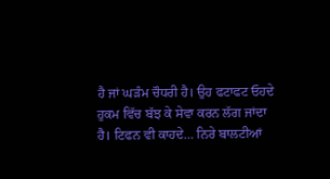ਹੈ ਜਾਂ ਘੜੰਮ ਚੌਧਰੀ ਹੈ। ਉਹ ਫਟਾਫਟ ਓਹਦੇ ਹੁਕਮ ਵਿੱਚ ਬੱਝ ਕੇ ਸੇਵਾ ਕਰਨ ਲੱਗ ਜਾਂਦਾ ਹੈ। ਟਿਫਨ ਵੀ ਕਾਹਦੇ… ਨਿਰੇ ਬਾਲਟੀਆਂ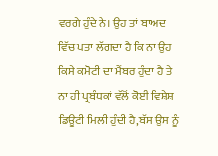ਵਰਗੇ ਹੁੰਦੇ ਨੇ। ਉਹ ਤਾਂ ਬਾਅਦ ਵਿੱਚ ਪਤਾ ਲੱਗਦਾ ਹੈ ਕਿ ਨਾ ਉਹ ਕਿਸੇ ਕਮੋਟੀ ਦਾ ਮੈਂਬਰ ਹੁੰਦਾ ਹੈ ਤੇ ਨਾ ਹੀ ਪ੍ਰਬੰਧਕਾਂ ਵੱਲੋਂ ਕੋਈ ਵਿਸ਼ੇਸ਼ ਡਿਊਟੀ ਮਿਲੀ ਹੁੰਦੀ ਹੈ,ਬੱਸ ਉਸ ਨੂੰ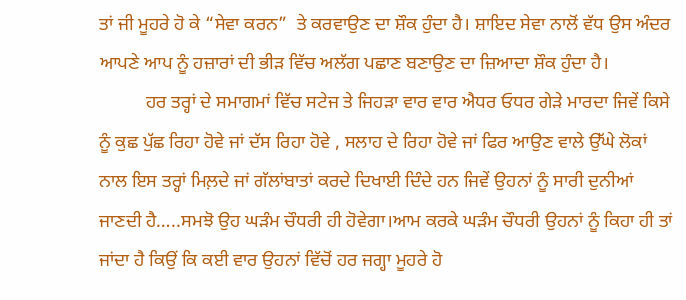ਤਾਂ ਜੀ ਮੂਹਰੇ ਹੋ ਕੇ “ਸੇਵਾ ਕਰਨ”  ਤੇ ਕਰਵਾਉਣ ਦਾ ਸ਼ੌਕ ਹੁੰਦਾ ਹੈ। ਸ਼ਾਇਦ ਸੇਵਾ ਨਾਲੋਂ ਵੱਧ ਉਸ ਅੰਦਰ ਆਪਣੇ ਆਪ ਨੂੰ ਹਜ਼ਾਰਾਂ ਦੀ ਭੀੜ ਵਿੱਚ ਅਲੱਗ ਪਛਾਣ ਬਣਾਉਣ ਦਾ ਜ਼ਿਆਦਾ ਸ਼ੌਕ ਹੁੰਦਾ ਹੈ।
          ਹਰ ਤਰ੍ਹਾਂ ਦੇ ਸਮਾਗਮਾਂ ਵਿੱਚ ਸਟੇਜ ਤੇ ਜਿਹੜਾ ਵਾਰ ਵਾਰ ਐਧਰ ਓਧਰ ਗੇੜੇ ਮਾਰਦਾ ਜਿਵੇਂ ਕਿਸੇ ਨੂੰ ਕੁਛ ਪੁੱਛ ਰਿਹਾ ਹੋਵੇ ਜਾਂ ਦੱਸ ਰਿਹਾ ਹੋਵੇ , ਸਲਾਹ ਦੇ ਰਿਹਾ ਹੋਵੇ ਜਾਂ ਫਿਰ ਆਉਣ ਵਾਲੇ ਉੱਘੇ ਲੋਕਾਂ ਨਾਲ ਇਸ ਤਰ੍ਹਾਂ ਮਿਲ਼ਦੇ ਜਾਂ ਗੱਲਾਂਬਾਤਾਂ ਕਰਦੇ ਦਿਖਾਈ ਦਿੰਦੇ ਹਨ ਜਿਵੇਂ ਉਹਨਾਂ ਨੂੰ ਸਾਰੀ ਦੁਨੀਆਂ ਜਾਣਦੀ ਹੈ…..ਸਮਝੋ ਉਹ ਘੜੰਮ ਚੌਧਰੀ ਹੀ ਹੋਵੇਗਾ।ਆਮ ਕਰਕੇ ਘੜੰਮ ਚੌਧਰੀ ਉਹਨਾਂ ਨੂੰ ਕਿਹਾ ਹੀ ਤਾਂ ਜਾਂਦਾ ਹੈ ਕਿਉਂ ਕਿ ਕਈ ਵਾਰ ਉਹਨਾਂ ਵਿੱਚੋਂ ਹਰ ਜਗ੍ਹਾ ਮੂਹਰੇ ਹੋ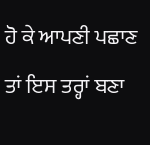ਹੋ ਕੇ ਆਪਣੀ ਪਛਾਣ ਤਾਂ ਇਸ ਤਰ੍ਹਾਂ ਬਣਾ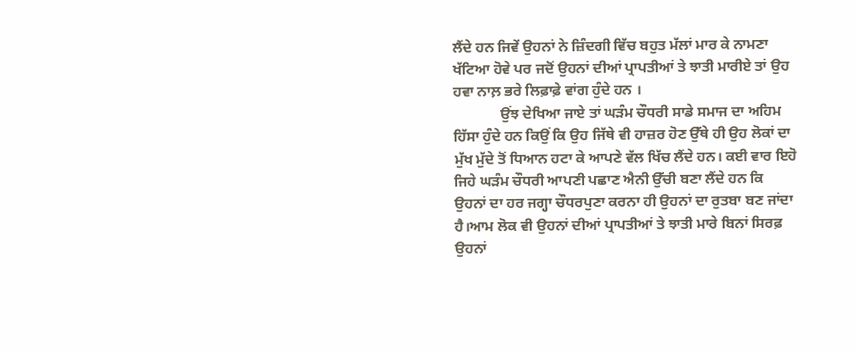ਲੈਂਦੇ ਹਨ ਜਿਵੇਂ ਉਹਨਾਂ ਨੇ ਜ਼ਿੰਦਗੀ ਵਿੱਚ ਬਹੁਤ ਮੱਲਾਂ ਮਾਰ ਕੇ ਨਾਮਣਾ ਖੱਟਿਆ ਹੋਵੇ ਪਰ ਜਦੋਂ ਉਹਨਾਂ ਦੀਆਂ ਪ੍ਰਾਪਤੀਆਂ ਤੇ ਝਾਤੀ ਮਾਰੀਏ ਤਾਂ ਉਹ ਹਵਾ ਨਾਲ਼ ਭਰੇ ਲਿਫ਼ਾਫ਼ੇ ਵਾਂਗ ਹੁੰਦੇ ਹਨ ।
             ਉਂਝ ਦੇਖਿਆ ਜਾਏ ਤਾਂ ਘੜੰਮ ਚੌਧਰੀ ਸਾਡੇ ਸਮਾਜ ਦਾ ਅਹਿਮ ਹਿੱਸਾ ਹੁੰਦੇ ਹਨ ਕਿਉਂ ਕਿ ਉਹ ਜਿੱਥੇ ਵੀ ਹਾਜ਼ਰ ਹੋਣ ਉੱਥੇ ਹੀ ਉਹ ਲੋਕਾਂ ਦਾ ਮੁੱਖ ਮੁੱਦੇ ਤੋਂ ਧਿਆਨ ਹਟਾ ਕੇ ਆਪਣੇ ਵੱਲ ਖਿੱਚ ਲੈਂਦੇ ਹਨ। ਕਈ ਵਾਰ ਇਹੋ ਜਿਹੇ ਘੜੰਮ ਚੌਧਰੀ ਆਪਣੀ ਪਛਾਣ ਐਨੀ ਉੱਚੀ ਬਣਾ ਲੈਂਦੇ ਹਨ ਕਿ ਉਹਨਾਂ ਦਾ ਹਰ ਜਗ੍ਹਾ ਚੌਧਰਪੁਣਾ ਕਰਨਾ ਹੀ ਉਹਨਾਂ ਦਾ ਰੁਤਬਾ ਬਣ ਜਾਂਦਾ ਹੈ।ਆਮ ਲੋਕ ਵੀ ਉਹਨਾਂ ਦੀਆਂ ਪ੍ਰਾਪਤੀਆਂ ਤੇ ਝਾਤੀ ਮਾਰੇ ਬਿਨਾਂ ਸਿਰਫ਼ ਉਹਨਾਂ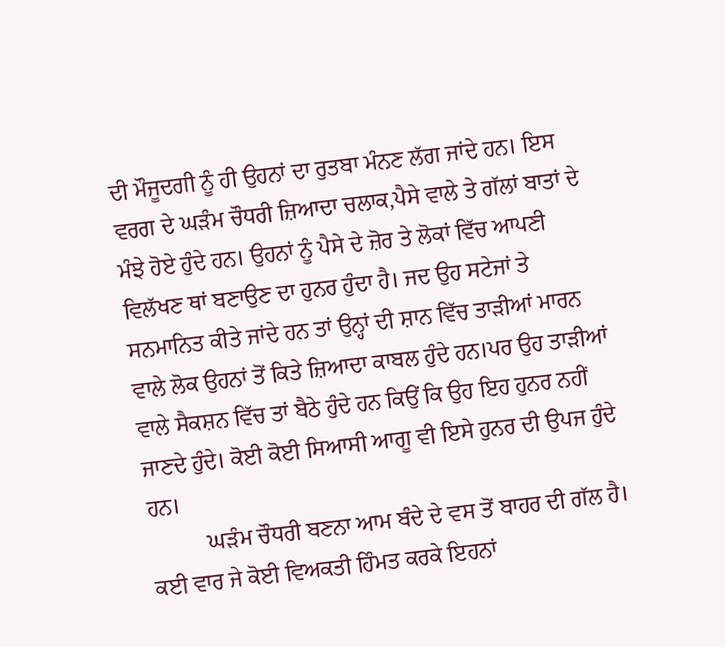ਦੀ ਮੌਜੂਦਗੀ ਨੂੰ ਹੀ ਉਹਨਾਂ ਦਾ ਰੁਤਬਾ ਮੰਨਣ ਲੱਗ ਜਾਂਦੇ ਹਨ। ਇਸ ਵਰਗ ਦੇ ਘੜੰਮ ਚੌਧਰੀ ਜ਼ਿਆਦਾ ਚਲਾਕ,ਪੈਸੇ ਵਾਲੇ ਤੇ ਗੱਲਾਂ ਬਾਤਾਂ ਦੇ ਮੰਝੇ ਹੋਏ ਹੁੰਦੇ ਹਨ। ਉਹਨਾਂ ਨੂੰ ਪੈਸੇ ਦੇ ਜ਼ੋਰ ਤੇ ਲੋਕਾਂ ਵਿੱਚ ਆਪਣੀ ਵਿਲੱਖਣ ਥਾਂ ਬਣਾਉਣ ਦਾ ਹੁਨਰ ਹੁੰਦਾ ਹੈ। ਜਦ ਉਹ ਸਟੇਜਾਂ ਤੇ ਸਨਮਾਨਿਤ ਕੀਤੇ ਜਾਂਦੇ ਹਨ ਤਾਂ ਉਨ੍ਹਾਂ ਦੀ ਸ਼ਾਨ ਵਿੱਚ ਤਾੜੀਆਂ ਮਾਰਨ ਵਾਲੇ ਲੋਕ ਉਹਨਾਂ ਤੋਂ ਕਿਤੇ ਜ਼ਿਆਦਾ ਕਾਬਲ ਹੁੰਦੇ ਹਨ।ਪਰ ਉਹ ਤਾੜੀਆਂ ਵਾਲੇ ਸੈਕਸ਼ਨ ਵਿੱਚ ਤਾਂ ਬੈਠੇ ਹੁੰਦੇ ਹਨ ਕਿਉਂ ਕਿ ਉਹ ਇਹ ਹੁਨਰ ਨਹੀਂ ਜਾਣਦੇ ਹੁੰਦੇ। ਕੋਈ ਕੋਈ ਸਿਆਸੀ ਆਗੂ ਵੀ ਇਸੇ ਹੁਨਰ ਦੀ ਉਪਜ ਹੁੰਦੇ ਹਨ।
          ਘੜੰਮ ਚੌਧਰੀ ਬਣਨਾ ਆਮ ਬੰਦੇ ਦੇ ਵਸ ਤੋਂ ਬਾਹਰ ਦੀ ਗੱਲ ਹੈ। ਕਈ ਵਾਰ ਜੇ ਕੋਈ ਵਿਅਕਤੀ ਹਿੰਮਤ ਕਰਕੇ ਇਹਨਾਂ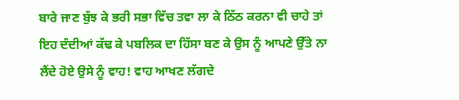ਬਾਰੇ ਜਾਣ ਬੁੱਝ ਕੇ ਭਰੀ ਸਭਾ ਵਿੱਚ ਤਵਾ ਲਾ ਕੇ ਠਿੱਠ ਕਰਨਾ ਵੀ ਚਾਹੇ ਤਾਂ ਇਹ ਦੰਦੀਆਂ ਕੱਢ ਕੇ ਪਬਲਿਕ ਦਾ ਹਿੱਸਾ ਬਣ ਕੇ ਉਸ ਨੂੰ ਆਪਣੇ ਉੱਤੇ ਨਾ ਲੈਂਦੇ ਹੋਏ ਉਸੇ ਨੂੰ ਵਾਹ! ਵਾਹ ਆਖਣ ਲੱਗਦੇ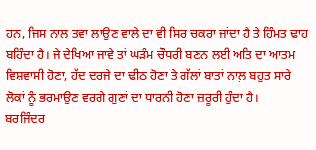ਹਨ, ਜਿਸ ਨਾਲ ਤਵਾ ਲਾਉਣ ਵਾਲੇ ਦਾ ਵੀ ਸਿਰ ਚਕਰਾ ਜਾਂਦਾ ਹੈ ਤੇ ਹਿੰਮਤ ਢਾਹ ਬਹਿੰਦਾ ਹੈ। ਜੇ ਦੇਖਿਆ ਜਾਵੇ ਤਾਂ ਘੜੰਮ ਚੌਧਰੀ ਬਣਨ ਲਈ ਅਤਿ ਦਾ ਆਤਮ ਵਿਸ਼ਵਾਸੀ ਹੋਣਾ, ਹੱਦ ਦਰਜੇ ਦਾ ਢੀਠ ਹੋਣਾ ਤੇ ਗੱਲਾਂ ਬਾਤਾਂ ਨਾਲ਼ ਬਹੁਤ ਸਾਰੇ ਲੋਕਾਂ ਨੂੰ ਭਰਮਾਉਣ ਵਰਗੇ ਗੁਣਾਂ ਦਾ ਧਾਰਨੀ ਹੋਣਾ ਜ਼ਰੂਰੀ ਹੁੰਦਾ ਹੈ।
ਬਰਜਿੰਦਰ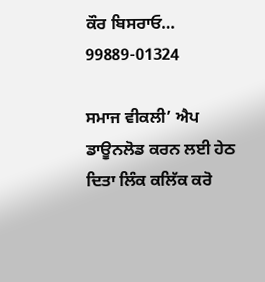ਕੌਰ ਬਿਸਰਾਓ…
99889-01324

ਸਮਾਜ ਵੀਕਲੀ’ ਐਪ ਡਾਊਨਲੋਡ ਕਰਨ ਲਈ ਹੇਠ ਦਿਤਾ ਲਿੰਕ ਕਲਿੱਕ ਕਰੋ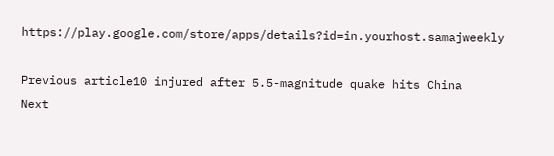https://play.google.com/store/apps/details?id=in.yourhost.samajweekly

Previous article10 injured after 5.5-magnitude quake hits China
Next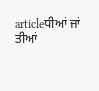articleਧੀਆਂ ਜਾਂ ਤੀਆਂ